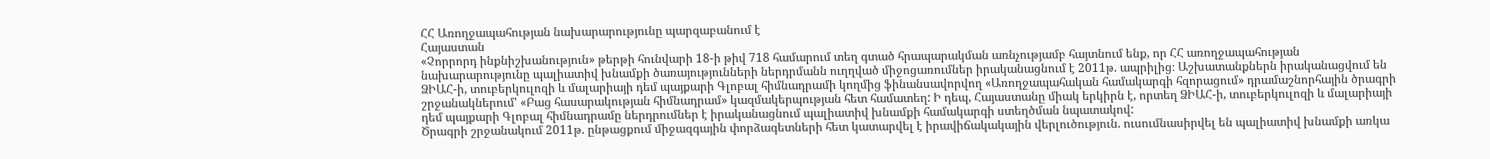ՀՀ Առողջապահության նախարարությունը պարզաբանում է
Հայաստան
«Չորրորդ ինքնիշխանություն» թերթի հունվարի 18-ի թիվ 718 համարում տեղ գտած հրապարակման առնչությամբ հայտնում ենք, որ ՀՀ առողջապահության նախարարությունը պալիատիվ խնամքի ծառայությունների ներդրմանն ուղղված միջոցառումներ իրականացնում է 2011թ. ապրիլից։ Աշխատանքներն իրականացվում են ՁԻԱՀ-ի, տուբերկուլոզի և մալարիայի դեմ պայքարի Գլոբալ հիմնադրամի կողմից ֆինանսավորվող «Առողջապահական համակարգի հզորացում» դրամաշնորհային ծրագրի շրջանակներում' «Բաց հասարակության հիմնադրամ» կազմակերպության հետ համատեղ: Ի դեպ, Հայաստանը միակ երկիրն է, որտեղ ՁԻԱՀ-ի, տուբերկուլոզի և մալարիայի դեմ պայքարի Գլոբալ հիմնադրամը ներդրումներ է իրականացնում պալիատիվ խնամքի համակարգի ստեղծման նպատակով:
Ծրագրի շրջանակում 2011թ. ընթացքում միջազգային փորձագետների հետ կատարվել է իրավիճակակային վերլուծություն. ուսումնասիրվել են պալիատիվ խնամքի առկա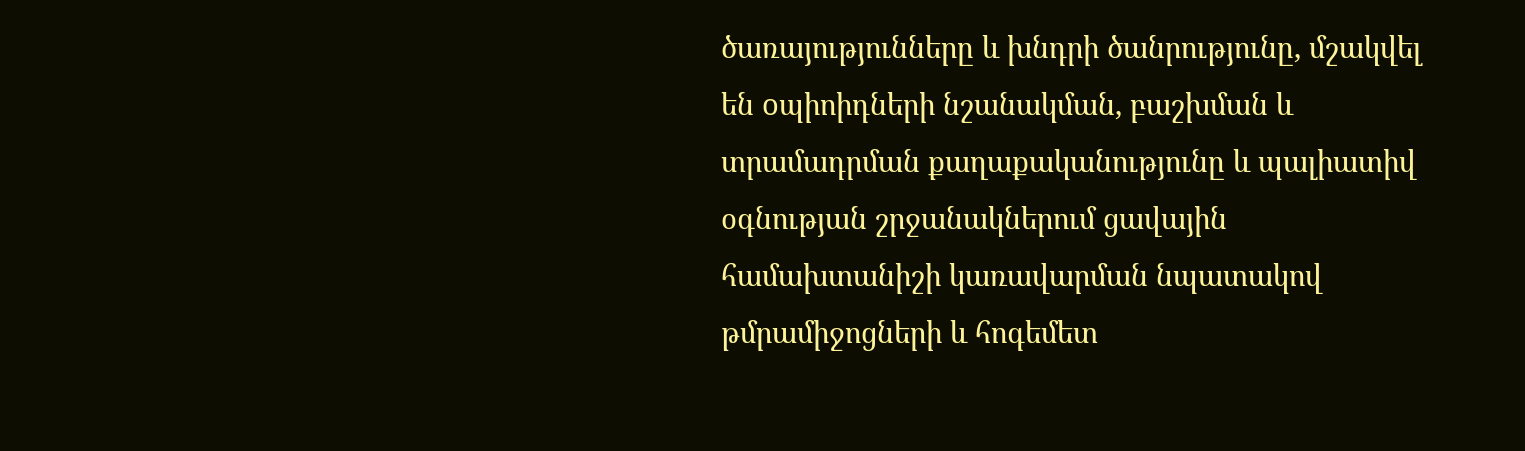ծառայությունները և խնդրի ծանրությունը, մշակվել են oպիոիդների նշանակման, բաշխման և տրամադրման քաղաքականությունը և պալիատիվ օգնության շրջանակներում ցավային համախտանիշի կառավարման նպատակով թմրամիջոցների և հոգեմետ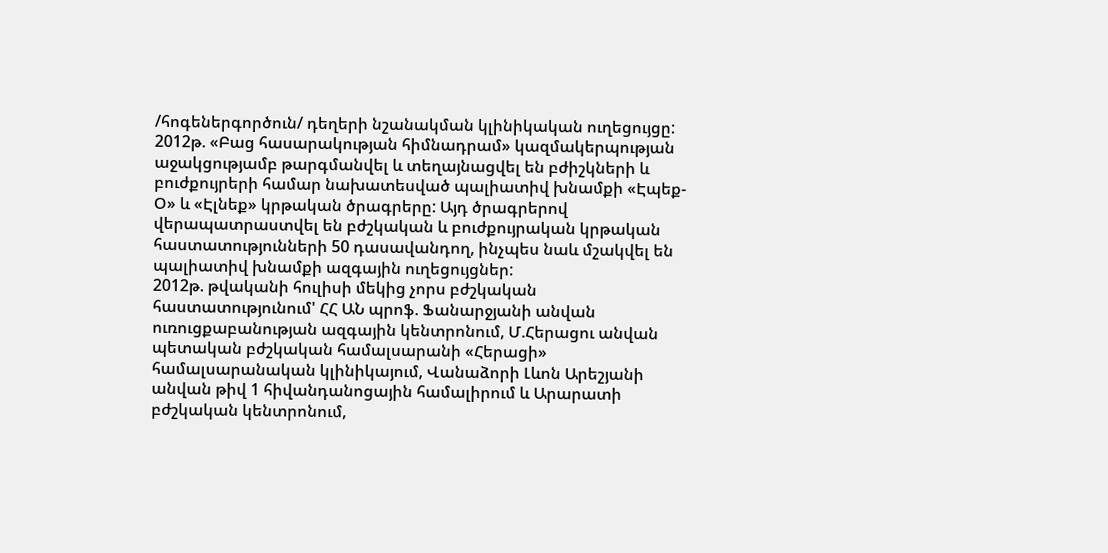/հոգեներգործուն/ դեղերի նշանակման կլինիկական ուղեցույցը:
2012թ. «Բաց հասարակության հիմնադրամ» կազմակերպության աջակցությամբ թարգմանվել և տեղայնացվել են բժիշկների և բուժքույրերի համար նախատեսված պալիատիվ խնամքի «Էպեք-Օ» և «Էլնեք» կրթական ծրագրերը: Այդ ծրագրերով վերապատրաստվել են բժշկական և բուժքույրական կրթական հաստատությունների 50 դասավանդող, ինչպես նաև մշակվել են պալիատիվ խնամքի ազգային ուղեցույցներ:
2012թ. թվականի հուլիսի մեկից չորս բժշկական հաստատությունում' ՀՀ ԱՆ պրոֆ. Ֆանարջյանի անվան ուռուցքաբանության ազգային կենտրոնում, Մ.Հերացու անվան պետական բժշկական համալսարանի «Հերացի» համալսարանական կլինիկայում, Վանաձորի Լևոն Արեշյանի անվան թիվ 1 հիվանդանոցային համալիրում և Արարատի բժշկական կենտրոնում,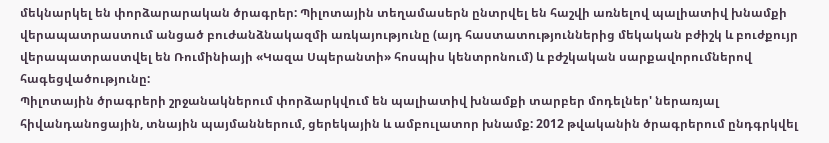մեկնարկել են փորձարարական ծրագրեր: Պիլոտային տեղամասերն ընտրվել են հաշվի առնելով պալիատիվ խնամքի վերապատրաստում անցած բուժանձնակազմի առկայությունը (այդ հաստատություններից մեկական բժիշկ և բուժքույր վերապատրաստվել են Ռումինիայի «Կազա Սպերանտի» հոսպիս կենտրոնում) և բժշկական սարքավորումներով հագեցվածությունը:
Պիլոտային ծրագրերի շրջանակներում փորձարկվում են պալիատիվ խնամքի տարբեր մոդելներ' ներառյալ հիվանդանոցային, տնային պայմաններում, ցերեկային և ամբուլատոր խնամք: 2012 թվականին ծրագրերում ընդգրկվել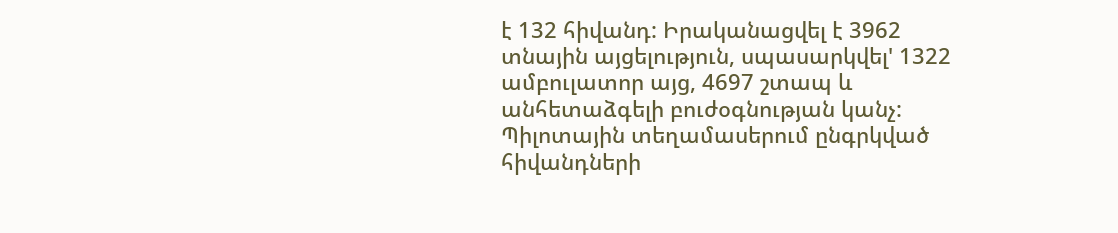է 132 հիվանդ: Իրականացվել է 3962 տնային այցելություն, սպասարկվել' 1322 ամբուլատոր այց, 4697 շտապ և անհետաձգելի բուժօգնության կանչ: Պիլոտային տեղամասերում ընգրկված հիվանդների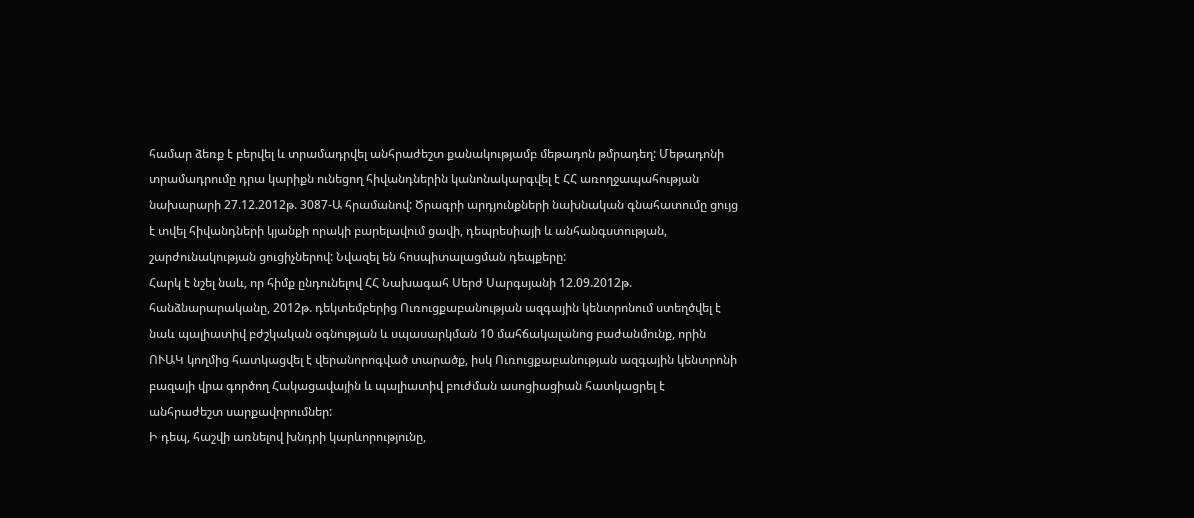համար ձեռք է բերվել և տրամադրվել անհրաժեշտ քանակությամբ մեթադոն թմրադեղ: Մեթադոնի տրամադրումը դրա կարիքն ունեցող հիվանդներին կանոնակարգվել է ՀՀ առողջապահության նախարարի 27.12.2012թ. 3087-Ա հրամանով: Ծրագրի արդյունքների նախնական գնահատումը ցույց է տվել հիվանդների կյանքի որակի բարելավում ցավի, դեպրեսիայի և անհանգստության, շարժունակության ցուցիչներով: Նվազել են հոսպիտալացման դեպքերը:
Հարկ է նշել նաև, որ հիմք ընդունելով ՀՀ Նախագահ Սերժ Սարգսյանի 12.09.2012թ. հանձնարարականը, 2012թ. դեկտեմբերից Ուռուցքաբանության ազգային կենտրոնում ստեղծվել է նաև պալիատիվ բժշկական օգնության և սպասարկման 10 մահճակալանոց բաժանմունք, որին ՈՒԱԿ կողմից հատկացվել է վերանորոգված տարածք, իսկ Ուռուցքաբանության ազգային կենտրոնի բազայի վրա գործող Հակացավային և պալիատիվ բուժման ասոցիացիան հատկացրել է անհրաժեշտ սարքավորումներ:
Ի դեպ, հաշվի առնելով խնդրի կարևորությունը,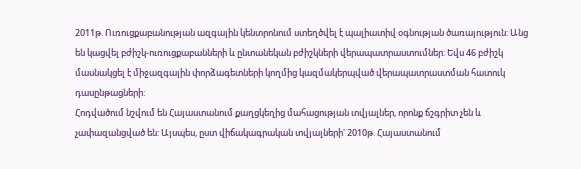2011թ. Ուռուցքաբանության ազգային կենտրոնում ստեղծվել է պալիատիվ օգնության ծառայություն: Անց են կացվել բժիշկ-ուռուցքաբանների և ընտանեկան բժիշկների վերապատրաստումներ: Եվս 46 բժիշկ մասնակցել է միջազգային փորձագետների կողմից կազմակերպված վերապատրաստման հատուկ դասընթացների:
Հոդվածում նշվում են Հայաստանում քաղցկեղից մահացության տվյալներ, որոնք ճշգրիտ չեն և չափազանցված են: Այսպես, ըստ վիճակագրական տվյալների' 2010թ. Հայաստանում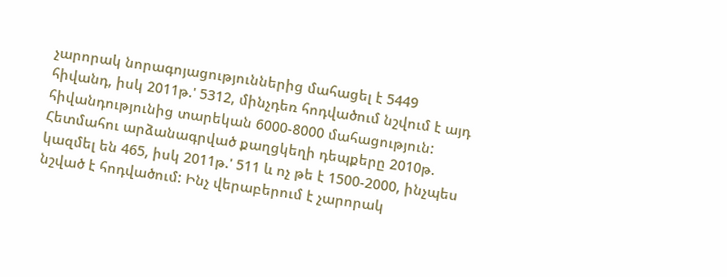չարորակ նորագոյացություններից մահացել է 5449 հիվանդ, իսկ 2011թ.' 5312, մինչդեռ հոդվածում նշվում է այդ հիվանդությունից տարեկան 6000-8000 մահացություն: Հետմահու արձանագրված քաղցկեղի դեպքերը 2010թ. կազմել են 465, իսկ 2011թ.' 511 և ոչ թե է 1500-2000, ինչպես նշված է հոդվածում: Ինչ վերաբերում է չարորակ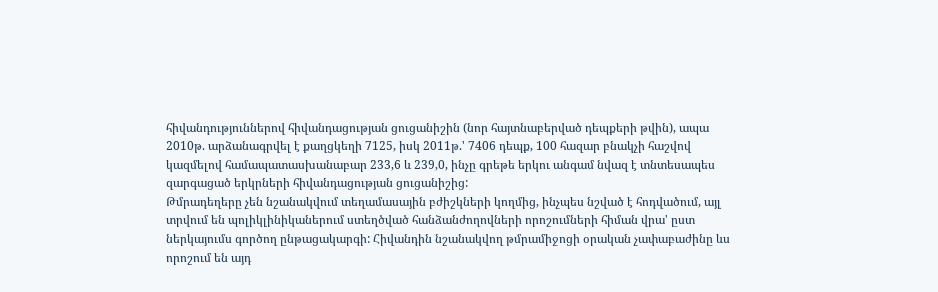հիվանդություններով հիվանդացության ցուցանիշին (նոր հայտնաբերված դեպքերի թվին), ապա 2010թ. արձանագրվել է քաղցկեղի 7125, իսկ 2011թ.' 7406 դեպք, 100 հազար բնակչի հաշվով կազմելով համապատասխանաբար 233,6 և 239,0, ինչը գրեթե երկու անգամ նվազ է տնտեսապես զարգացած երկրների հիվանդացության ցուցանիշից:
Թմրադեղերը չեն նշանակվում տեղամասային բժիշկների կողմից, ինչպես նշված է հոդվածում, այլ տրվում են պոլիկլինիկաներում ստեղծված հանձանժողովների որոշումների հիման վրա' ըստ ներկայումս գործող ընթացակարգի: Հիվանդին նշանակվող թմրամիջոցի օրական չափաբաժինը ևս որոշում են այդ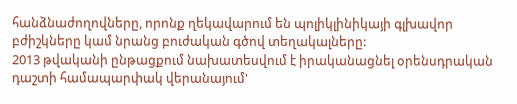հանձնաժողովները, որոնք ղեկավարում են պոլիկլինիկայի գլխավոր բժիշկները կամ նրանց բուժական գծով տեղակալները:
2013 թվականի ընթացքում նախատեսվում է իրականացնել օրենսդրական դաշտի համապարփակ վերանայում'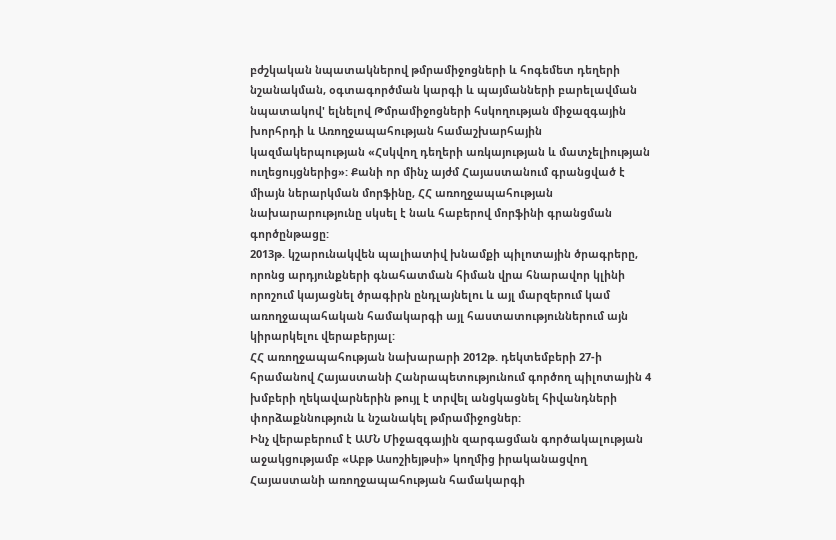բժշկական նպատակներով թմրամիջոցների և հոգեմետ դեղերի նշանակման, օգտագործման կարգի և պայմանների բարելավման նպատակով' ելնելով Թմրամիջոցների հսկողության միջազգային խորհրդի և Առողջապահության համաշխարհային կազմակերպության «Հսկվող դեղերի առկայության և մատչելիության ուղեցույցներից»: Քանի որ մինչ այժմ Հայաստանում գրանցված է միայն ներարկման մորֆինը, ՀՀ առողջապահության նախարարությունը սկսել է նաև հաբերով մորֆինի գրանցման գործընթացը:
2013թ. կշարունակվեն պալիատիվ խնամքի պիլոտային ծրագրերը, որոնց արդյունքների գնահատման հիման վրա հնարավոր կլինի որոշում կայացնել ծրագիրն ընդլայնելու և այլ մարզերում կամ առողջապահական համակարգի այլ հաստատություններում այն կիրարկելու վերաբերյալ:
ՀՀ առողջապահության նախարարի 2012թ. դեկտեմբերի 27-ի հրամանով Հայաստանի Հանրապետությունում գործող պիլոտային 4 խմբերի ղեկավարներին թույլ է տրվել անցկացնել հիվանդների փորձաքննություն և նշանակել թմրամիջոցներ:
Ինչ վերաբերում է ԱՄՆ Միջազգային զարգացման գործակալության աջակցությամբ «Աբթ Ասոշիեյթսի» կողմից իրականացվող Հայաստանի առողջապահության համակարգի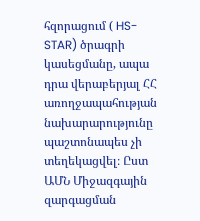հզորացում ( HS-STAR) ծրագրի կասեցմանը, ապա դրա վերաբերյալ ՀՀ առողջապահության նախարարությունը պաշտոնապես չի տեղեկացվել։ Ըստ ԱՄՆ Միջազգային զարգացման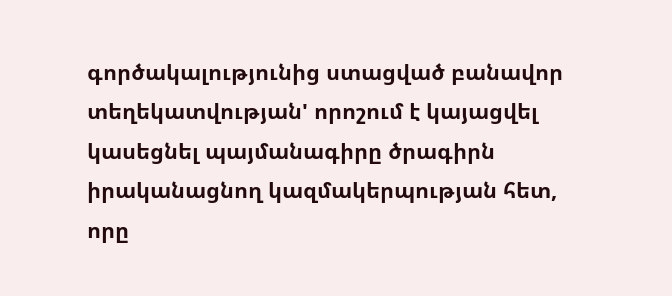գործակալությունից ստացված բանավոր տեղեկատվության' որոշում է կայացվել կասեցնել պայմանագիրը ծրագիրն իրականացնող կազմակերպության հետ, որը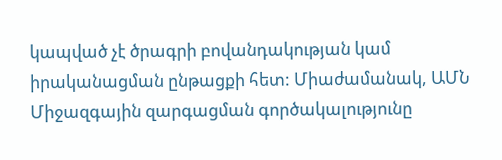կապված չէ ծրագրի բովանդակության կամ իրականացման ընթացքի հետ: Միաժամանակ, ԱՄՆ Միջազգային զարգացման գործակալությունը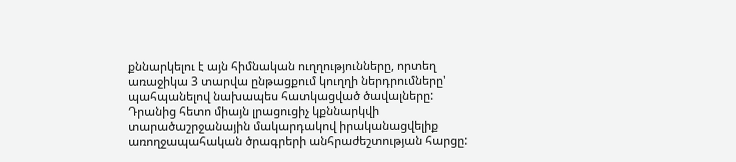քննարկելու է այն հիմնական ուղղությունները, որտեղ առաջիկա 3 տարվա ընթացքում կուղղի ներդրումները' պահպանելով նախապես հատկացված ծավալները: Դրանից հետո միայն լրացուցիչ կքննարկվի տարածաշրջանային մակարդակով իրականացվելիք առողջապահական ծրագրերի անհրաժեշտության հարցը: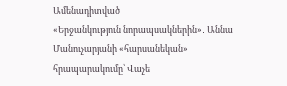Ամենադիտված
«Երջանկություն նորապսակներին»․ Աննա Մանուչարյանի «հարսանեկան» հրապարակումը՝ Վաչե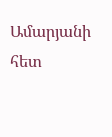Ամարյանի հետ